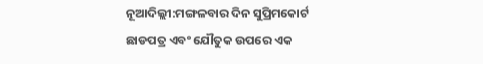ନୂଆଦିଲ୍ଲୀ:ମଙ୍ଗଳବାର ଦିନ ସୁପ୍ରିମକୋର୍ଟ ଛାଡପତ୍ର ଏବଂ ଯୌତୁକ ଉପରେ ଏକ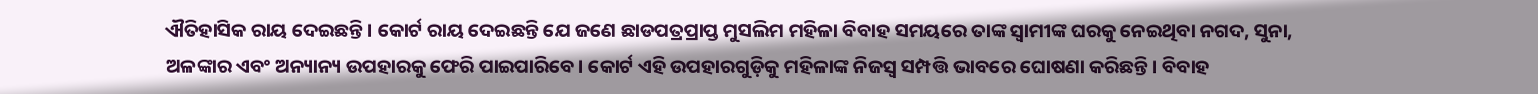ଐତିହାସିକ ରାୟ ଦେଇଛନ୍ତି। କୋର୍ଟ ରାୟ ଦେଇଛନ୍ତି ଯେ ଜଣେ ଛାଡପତ୍ରପ୍ରାପ୍ତ ମୁସଲିମ ମହିଳା ବିବାହ ସମୟରେ ତାଙ୍କ ସ୍ବାମୀଙ୍କ ଘରକୁ ନେଇଥିବା ନଗଦ, ସୁନା, ଅଳଙ୍କାର ଏବଂ ଅନ୍ୟାନ୍ୟ ଉପହାରକୁ ଫେରି ପାଇପାରିବେ। କୋର୍ଟ ଏହି ଉପହାରଗୁଡ଼ିକୁ ମହିଳାଙ୍କ ନିଜସ୍ବ ସମ୍ପତ୍ତି ଭାବରେ ଘୋଷଣା କରିଛନ୍ତି। ବିବାହ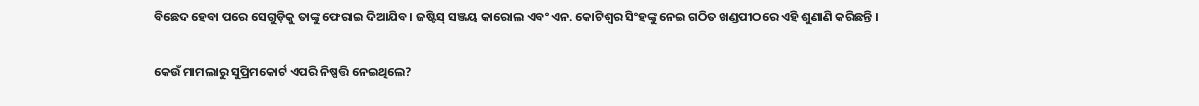ବିଛେଦ ହେବା ପରେ ସେଗୁଡ଼ିକୁ ତାଙ୍କୁ ଫେରାଇ ଦିଆଯିବ। ଜଷ୍ଟିସ୍ ସଞ୍ଜୟ କାରୋଲ ଏବଂ ଏନ. କୋଟିଶ୍ୱର ସିଂହଙ୍କୁ ନେଇ ଗଠିତ ଖଣ୍ଡପୀଠରେ ଏହି ଶୁଣାଣି କରିଛନ୍ତି ।

କେଉଁ ମାମଲାରୁ ସୁପ୍ରିମକୋର୍ଟ ଏପରି ନିଷ୍ପତ୍ତି ନେଇଥିଲେ?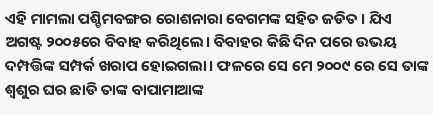ଏହି ମାମଲା ପଶ୍ଚିମବଙ୍ଗର ରୋଶନାରା ବେଗମଙ୍କ ସହିତ ଜଡିତ । ଯିଏ ଅଗଷ୍ଟ ୨୦୦୫ରେ ବିବାହ କରିଥିଲେ। ବିବାହର କିଛି ଦିନ ପରେ ଉଭୟ ଦମ୍ପତ୍ତିଙ୍କ ସମ୍ପର୍କ ଖରାପ ହୋଇଗଲା। ଫଳରେ ସେ ମେ ୨୦୦୯ ରେ ସେ ତାଙ୍କ ଶ୍ୱଶୁର ଘର ଛାଡି ତାଙ୍କ ବାପାମାଆଙ୍କ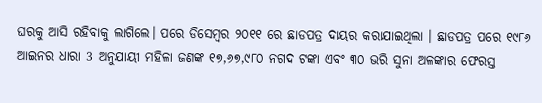ଘରକୁ ଆସି ରହିବାକୁ ଲାଗିଲେ। ପରେ ଡିସେମ୍ବର ୨୦୧୧ ରେ ଛାଡପତ୍ର ଦାୟର କରାଯାଇଥିଲା । ଛାଡପତ୍ର ପରେ ୧୯୮୬ ଆଇନର ଧାରା 3 ଅନୁଯାୟୀ ମହିଳା ଜଣଙ୍କ ୧୭,୬୭,୯୮୦ ନଗଦ ଟଙ୍କା ଏବଂ ୩୦ ଭରି ସୁନା ଅଳଙ୍କାର ଫେରସ୍ତ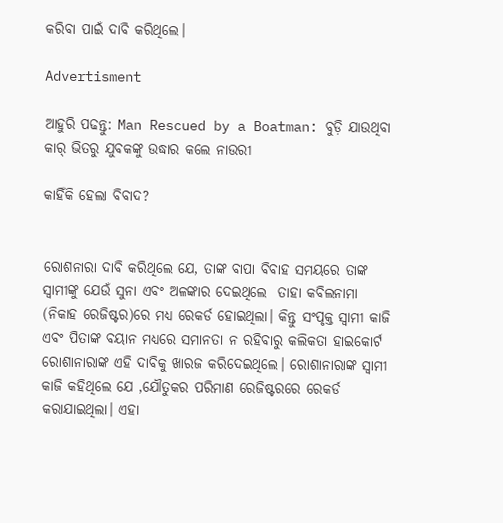କରିବା ପାଇଁ ଦାବି କରିଥିଲେ।

Advertisment

ଆହୁରି ପଢନ୍ତୁ: Man Rescued by a Boatman: ବୁଡ଼ି ଯାଉଥିବା କାର୍‌ ଭିତରୁ ଯୁବକଙ୍କୁ ଉଦ୍ଧାର କଲେ ନାଉରୀ

କାହିଁକି ହେଲା ବିବାଦ?


ରୋଶନାରା ଦାବି କରିଥିଲେ ଯେ, ତାଙ୍କ ବାପା ବିବାହ ସମୟରେ ତାଙ୍କ ସ୍ୱାମୀଙ୍କୁ ଯେଉଁ ସୁନା ଏବଂ ଅଳଙ୍କାର ଦେଇଥିଲେ  ତାହା କବିଲନାମା (ନିକାହ ରେଜିଷ୍ଟର)ରେ ମଧ୍ୟ ରେକର୍ଡ ହୋଇଥିଲା। କିନ୍ତୁ ସଂପୃକ୍ତ ସ୍ବାମୀ କାଜି ଏବଂ ପିତାଙ୍କ ବୟାନ ମଧ୍ୟରେ ସମାନତା ନ ରହିବାରୁ କଲିକତା ହାଇକୋର୍ଟ ରୋଶାନାରାଙ୍କ ଏହି ଦାବିକୁ ଖାରଜ କରିଦେଇଥିଲେ। ରୋଶାନାରାଙ୍କ ସ୍ବାମୀ କାଜି କହିଥିଲେ ଯେ ,ଯୌତୁକର ପରିମାଣ ରେଜିଷ୍ଟରରେ ରେକର୍ଡ କରାଯାଇଥିଲା। ଏହା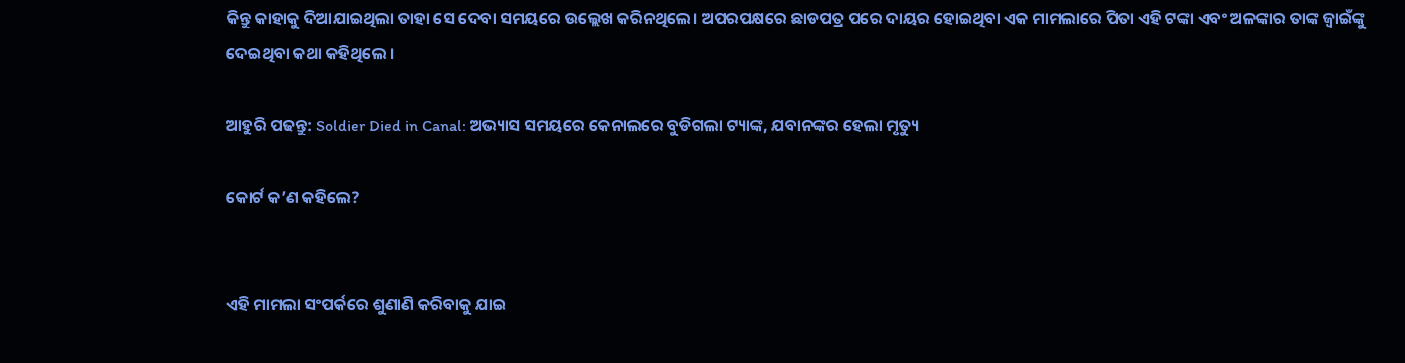କିନ୍ତୁ କାହାକୁ ଦିଆଯାଇଥିଲା ତାହା ସେ ଦେବା ସମୟରେ ଉଲ୍ଲେଖ କରିନଥିଲେ। ଅପରପକ୍ଷରେ ଛାଡପତ୍ର ପରେ ଦାୟର ହୋଇଥିବା ଏକ ମାମଲାରେ ପିତା ଏହି ଟଙ୍କା ଏବଂ ଅଳଙ୍କାର ତାଙ୍କ ଜ୍ୱାଇଁଙ୍କୁ ଦେଇଥିବା କଥା କହିଥିଲେ ।

ଆହୁରି ପଢନ୍ତୁ: Soldier Died in Canal: ଅଭ୍ୟାସ ସମୟରେ କେନାଲରେ ବୁଡିଗଲା ଟ୍ୟାଙ୍କ, ଯବାନଙ୍କର ହେଲା ମୃତ୍ୟୁ

କୋର୍ଟ କ’ଣ କହିଲେ?


ଏହି ମାମଲା ସଂପର୍କରେ ଶୁଣାଣି କରିବାକୁ ଯାଇ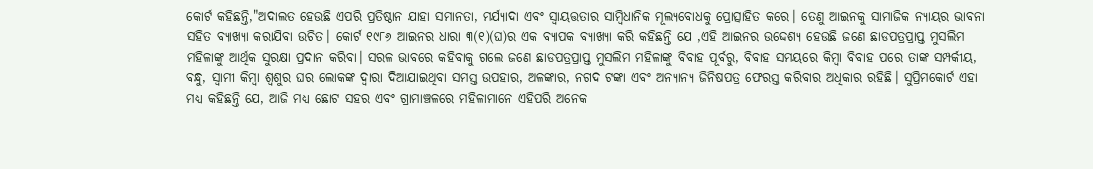କୋର୍ଟ କହିଛନ୍ତି,"ଅଦାଲତ ହେଉଛି ଏପରି ପ୍ରତିଷ୍ଠାନ ଯାହା ସମାନତା, ମର୍ଯ୍ୟାଦା ଏବଂ ସ୍ୱାୟତ୍ତତାର ସାମ୍ବିଧାନିକ ମୂଲ୍ୟବୋଧକୁ ପ୍ରୋତ୍ସାହିତ କରେ। ତେଣୁ ଆଇନକୁ ସାମାଜିକ ନ୍ୟାୟର ଭାବନା ସହିତ ବ୍ୟାଖ୍ୟା କରାଯିବା ଉଚିତ। କୋର୍ଟ ୧୯୮୬ ଆଇନର ଧାରା ୩(୧)(ଘ)ର ଏକ ବ୍ୟାପକ ବ୍ୟାଖ୍ୟା କରି କହିଛନ୍ତି ଯେ ,ଏହି ଆଇନର ଉଦ୍ଦେଶ୍ୟ ହେଉଛି ଜଣେ ଛାଡପତ୍ରପ୍ରାପ୍ତ ମୁସଲିମ ମହିଳାଙ୍କୁ ଆର୍ଥିକ ସୁରକ୍ଷା ପ୍ରଦାନ କରିବା। ସରଳ ଭାବରେ କହିବାକୁ ଗଲେ ଜଣେ ଛାଡପତ୍ରପ୍ରାପ୍ତ ମୁସଲିମ ମହିଳାଙ୍କୁ ବିବାହ ପୂର୍ବରୁ, ବିବାହ ସମୟରେ କିମ୍ବା ବିବାହ ପରେ ତାଙ୍କ ସମ୍ପର୍କୀୟ, ବନ୍ଧୁ, ସ୍ୱାମୀ କିମ୍ବା ଶ୍ୱଶୁର ଘର ଲୋକଙ୍କ ଦ୍ୱାରା ଦିଆଯାଇଥିବା ସମସ୍ତ ଉପହାର, ଅଳଙ୍କାର, ନଗଦ ଟଙ୍କା ଏବଂ ଅନ୍ୟାନ୍ୟ ଜିନିଷପତ୍ର ଫେରସ୍ତ କରିବାର ଅଧିକାର ରହିଛି। ସୁପ୍ରିମକୋର୍ଟ ଏହା ମଧ୍ୟ କହିଛନ୍ତି ଯେ, ଆଜି ମଧ୍ୟ ଛୋଟ ସହର ଏବଂ ଗ୍ରାମାଞ୍ଚଳରେ ମହିଳାମାନେ ଏହିପରି ଅନେକ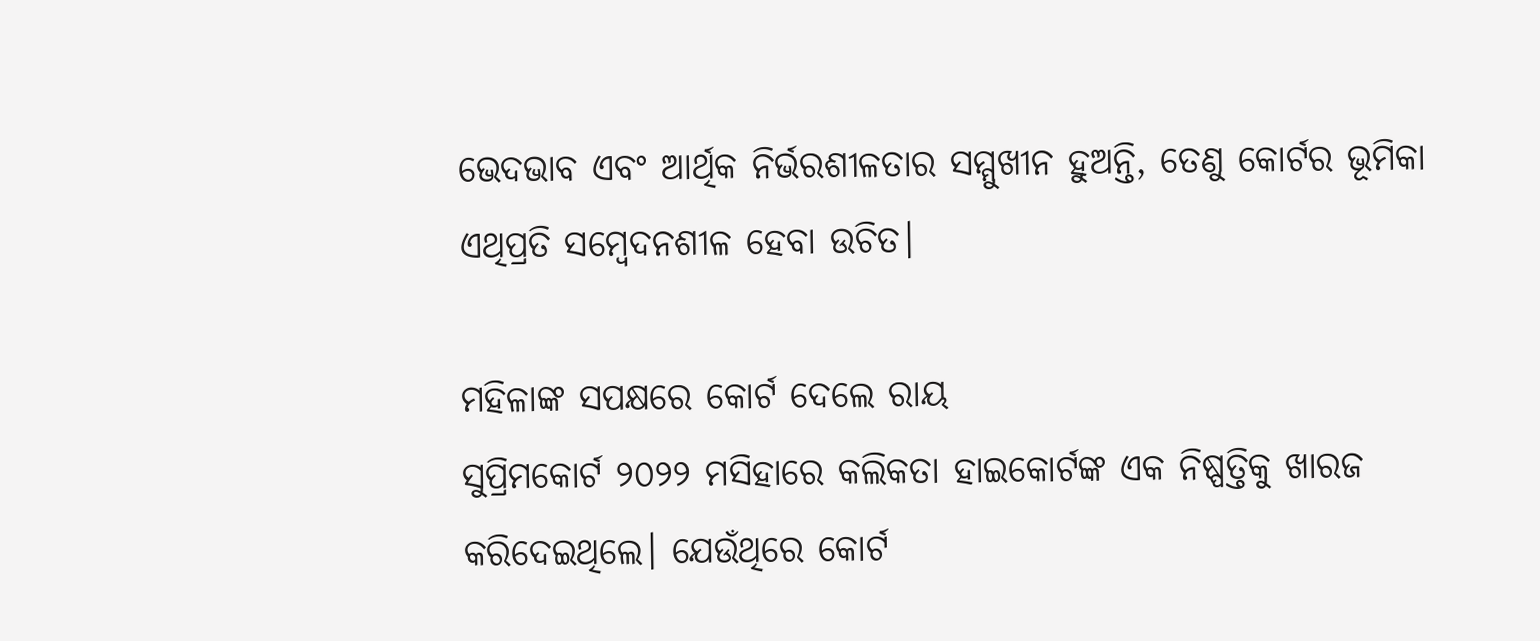ଭେଦଭାବ ଏବଂ ଆର୍ଥିକ ନିର୍ଭରଶୀଳତାର ସମ୍ମୁଖୀନ ହୁଅନ୍ତି, ତେଣୁ କୋର୍ଟର ଭୂମିକା ଏଥିପ୍ରତି ସମ୍ବେଦନଶୀଳ ହେବା ଉଚିତ।

ମହିଳାଙ୍କ ସପକ୍ଷରେ କୋର୍ଟ ଦେଲେ ରାୟ
ସୁପ୍ରିମକୋର୍ଟ ୨୦୨୨ ମସିହାରେ କଲିକତା ହାଇକୋର୍ଟଙ୍କ ଏକ ନିଷ୍ପତ୍ତିକୁ ଖାରଜ କରିଦେଇଥିଲେ। ଯେଉଁଥିରେ କୋର୍ଟ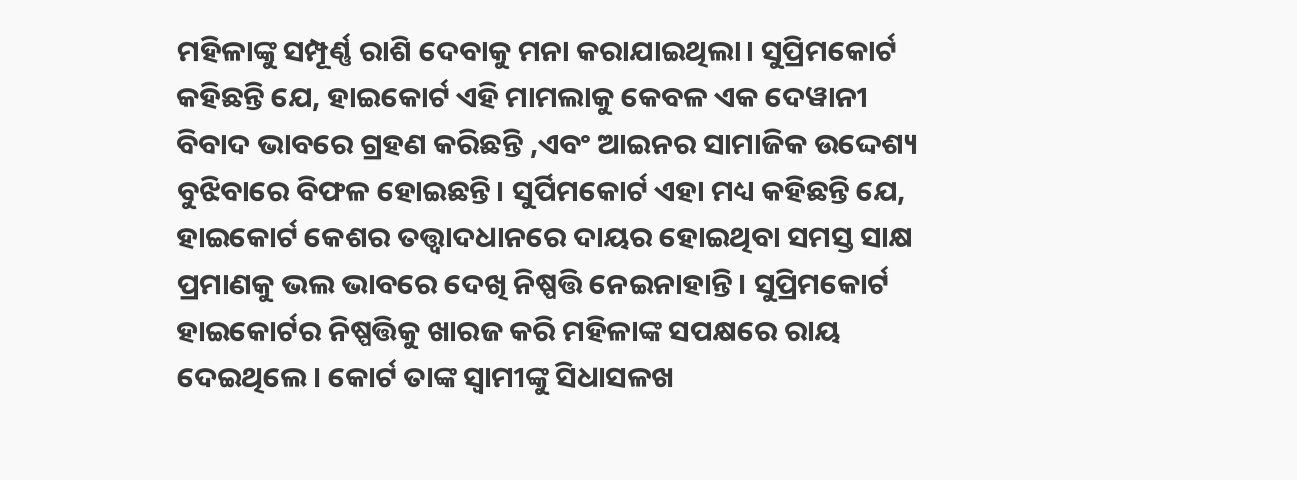ମହିଳାଙ୍କୁ ସମ୍ପୂର୍ଣ୍ଣ ରାଶି ଦେବାକୁ ମନା କରାଯାଇଥିଲା। ସୁପ୍ରିମକୋର୍ଟ କହିଛନ୍ତି ଯେ, ହାଇକୋର୍ଟ ଏହି ମାମଲାକୁ କେବଳ ଏକ ଦେୱାନୀ ବିବାଦ ଭାବରେ ଗ୍ରହଣ କରିଛନ୍ତି ,ଏବଂ ଆଇନର ସାମାଜିକ ଉଦ୍ଦେଶ୍ୟ ବୁଝିବାରେ ବିଫଳ ହୋଇଛନ୍ତି। ସୁର୍ପିମକୋର୍ଟ ଏହା ମଧ୍ୟ କହିଛନ୍ତି ଯେ, ହାଇକୋର୍ଟ କେଶର ତତ୍ତ୍ବାଦଧାନରେ ଦାୟର ହୋଇଥିବା ସମସ୍ତ ସାକ୍ଷ ପ୍ରମାଣକୁ ଭଲ ଭାବରେ ଦେଖି ନିଷ୍ପତ୍ତି ନେଇନାହାନ୍ତି। ସୁପ୍ରିମକୋର୍ଟ ହାଇକୋର୍ଟର ନିଷ୍ପତ୍ତିକୁ ଖାରଜ କରି ମହିଳାଙ୍କ ସପକ୍ଷରେ ରାୟ ଦେଇଥିଲେ। କୋର୍ଟ ତାଙ୍କ ସ୍ୱାମୀଙ୍କୁ ସିଧାସଳଖ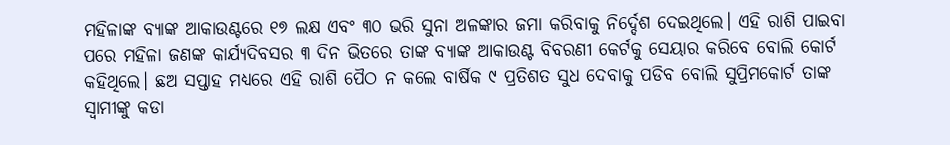ମହିଳାଙ୍କ ବ୍ୟାଙ୍କ ଆକାଉଣ୍ଟରେ ୧୭ ଲକ୍ଷ ଏବଂ ୩୦ ଭରି ସୁନା ଅଳଙ୍କାର ଜମା କରିବାକୁ ନିର୍ଦ୍ଦେଶ ଦେଇଥିଲେ। ଏହି ରାଶି ପାଇବା ପରେ ମହିଳା ଜଣଙ୍କ କାର୍ଯ୍ୟଦିବସର ୩ ଦିନ ଭିତରେ ତାଙ୍କ ବ୍ୟାଙ୍କ ଆକାଉଣ୍ଟ ବିବରଣୀ କେର୍ଟକୁ ସେୟାର କରିବେ ବୋଲି କୋର୍ଟ କହିଥିଲେ। ଛଅ ସପ୍ତାହ ମଧ୍ୟରେ ଏହି ରାଶି ପୈଠ ନ କଲେ ବାର୍ଷିକ ୯ ପ୍ରତିଶତ ସୁଧ ଦେବାକୁ ପଡିବ ବୋଲି ସୁପ୍ରିମକୋର୍ଟ ତାଙ୍କ ସ୍ବାମୀଙ୍କୁ କଡା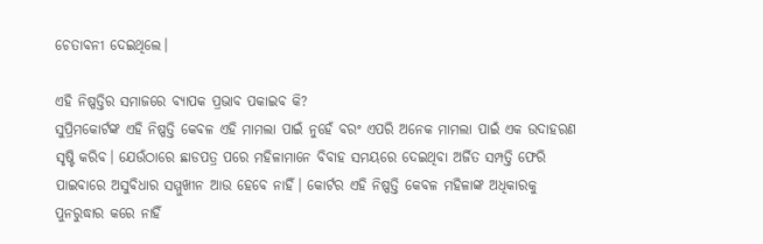ଚେତାବନୀ ଦେଇଥିଲେ।

ଏହି ନିଷ୍ପତ୍ତିର ସମାଜରେ ବ୍ୟାପକ ପ୍ରଭାବ ପକାଇବ କି?
ସୁପ୍ରିମକୋର୍ଟଙ୍କ ଏହି ନିଷ୍ପତ୍ତି କେବଳ ଏହି ମାମଲା ପାଇଁ ନୁହେଁ ବରଂ ଏପରି ଅନେକ ମାମଲା ପାଇଁ ଏକ ଉଦାହରଣ ସୃଷ୍ଟି କରିବ। ଯେଉଁଠାରେ ଛାଡପତ୍ର ପରେ ମହିଳାମାନେ ବିବାହ ସମୟରେ ଦେଇଥିବା ଅର୍ଜିତ ସମ୍ପତ୍ତି ଫେରି ପାଇବାରେ ଅସୁବିଧାର ସମ୍ମୁଖୀନ ଆଉ ହେବେ ନାହିଁ। କୋର୍ଟର ଏହି ନିଷ୍ପତ୍ତି କେବଳ ମହିଳାଙ୍କ ଅଧିକାରକୁ ପୁନରୁଦ୍ଧାର କରେ ନାହିଁ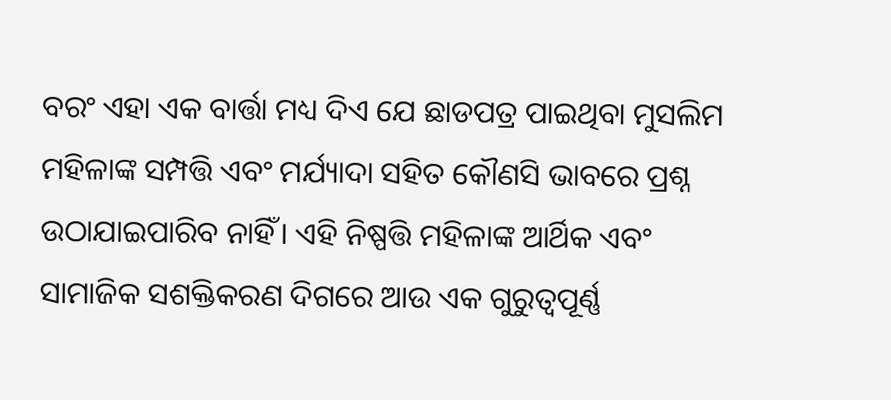ବରଂ ଏହା ଏକ ବାର୍ତ୍ତା ମଧ୍ୟ ଦିଏ ଯେ ଛାଡପତ୍ର ପାଇଥିବା ମୁସଲିମ ମହିଳାଙ୍କ ସମ୍ପତ୍ତି ଏବଂ ମର୍ଯ୍ୟାଦା ସହିତ କୌଣସି ଭାବରେ ପ୍ରଶ୍ନ ଉଠାଯାଇପାରିବ ନାହିଁ। ଏହି ନିଷ୍ପତ୍ତି ମହିଳାଙ୍କ ଆର୍ଥିକ ଏବଂ ସାମାଜିକ ସଶକ୍ତିକରଣ ଦିଗରେ ଆଉ ଏକ ଗୁରୁତ୍ୱପୂର୍ଣ୍ଣ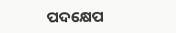ପଦକ୍ଷେପ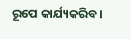ରୂପେ କାର୍ଯ୍ୟକରିବ।